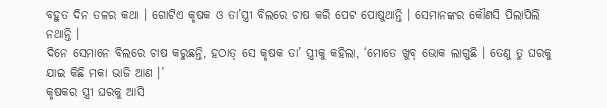ବହୁତ ଦିନ ତଳର କଥା । ଗୋଟିଏ କୃଷକ ଓ ତା’ସ୍ତ୍ରୀ ବିଲରେ ଚାଷ କରି ପେଟ ପୋଷୁଥାନ୍ତି । ସେମାନଙ୍କର କୌଣସି ପିଲାପିଲି ନଥାନ୍ତି ।
ଦିନେ ସେମାନେ ବିଲରେ ଚାଷ କରୁଛନ୍ତି, ହଠାତ୍ ସେ କୃଷକ ତା’ ସ୍ତ୍ରୀକୁ କହିଲା, ‘ମୋତେ ଖୁବ୍ ଭୋକ ଲାଗୁଛି । ତେଣୁ ତୁ ଘରକୁ ଯାଇ କିଛି ମକା ଭାଜି ଆଣ ।’
କୃଷକର ସ୍ତ୍ରୀ ଘରକୁ ଆସି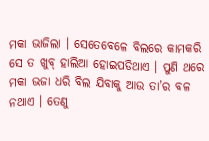ମକା ଭାଜିଲା । ସେତେବେଳେ ବିଲରେ କାମକରି ସେ ତ ଖୁବ୍ ହାଲିଆ ହୋଇପଡିଥାଏ । ପୁଣି ଥରେ ମକା ଭଜା ଧରି ବିଲ ଯିବାକୁ ଆଉ ତା’ର ବଳ ନଥାଏ । ତେଣୁ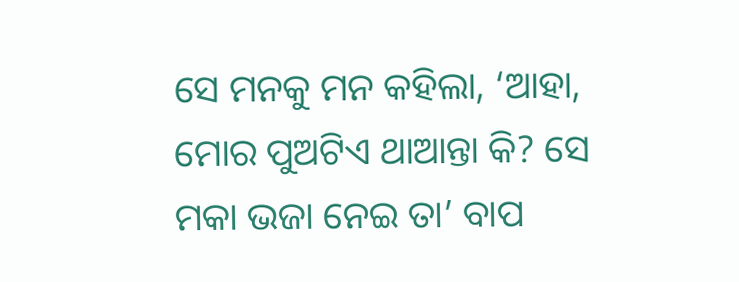ସେ ମନକୁ ମନ କହିଲା, ‘ଆହା, ମୋର ପୁଅଟିଏ ଥାଆନ୍ତା କି? ସେ ମକା ଭଜା ନେଇ ତା’ ବାପ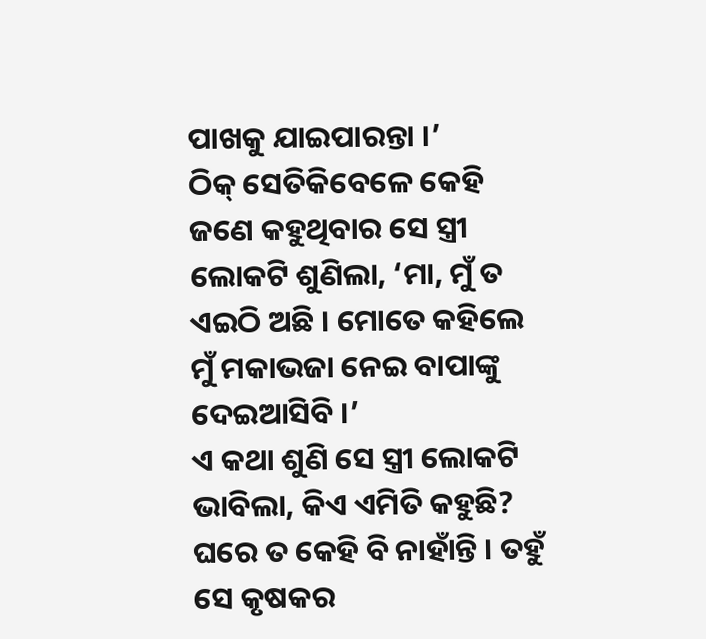ପାଖକୁ ଯାଇପାରନ୍ତା ।’
ଠିକ୍ ସେତିକିବେଳେ କେହି ଜଣେ କହୁଥିବାର ସେ ସ୍ତ୍ରୀ ଲୋକଟି ଶୁଣିଲା, ‘ମା, ମୁଁ ତ ଏଇଠି ଅଛି । ମୋତେ କହିଲେ ମୁଁ ମକାଭଜା ନେଇ ବାପାଙ୍କୁ ଦେଇଆସିବି ।’
ଏ କଥା ଶୁଣି ସେ ସ୍ତ୍ରୀ ଲୋକଟି ଭାବିଲା, କିଏ ଏମିତି କହୁଛି? ଘରେ ତ କେହି ବି ନାହାଁନ୍ତି । ତହୁଁ ସେ କୃଷକର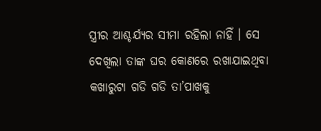ସ୍ତ୍ରୀର ଆଶ୍ଚର୍ଯ୍ୟର ସୀମା ରହିଲା ନାହିଁ । ସେ ଦେଖିଲା ତାଙ୍କ ଘର କୋଣରେ ରଖାଯାଇଥିବା କଖାରୁଟା ଗଡି ଗଡି ତା’ପାଖକୁ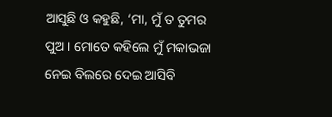ଆସୁଛି ଓ କହୁଛି, ‘ମା, ମୁଁ ତ ତୁମର ପୁଅ । ମୋତେ କହିଲେ ମୁଁ ମକାଭଜା ନେଇ ବିଲରେ ଦେଇ ଆସିବି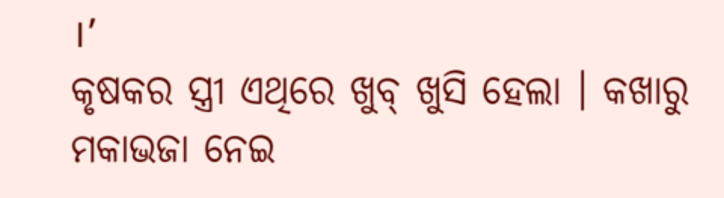।’
କୃଷକର ସ୍ତ୍ରୀ ଏଥିରେ ଖୁବ୍ ଖୁସି ହେଲା । କଖାରୁ ମକାଭଜା ନେଇ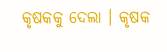କୃଷକକୁ ଦେଲା । କୃଷକ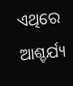ଏଥିରେ ଆଶ୍ଚର୍ଯ୍ୟ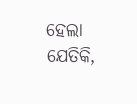ହେଲା ଯେତିକି,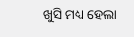ଖୁସି ମଧ୍ୟ ହେଲା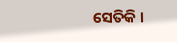ସେତିକି ।